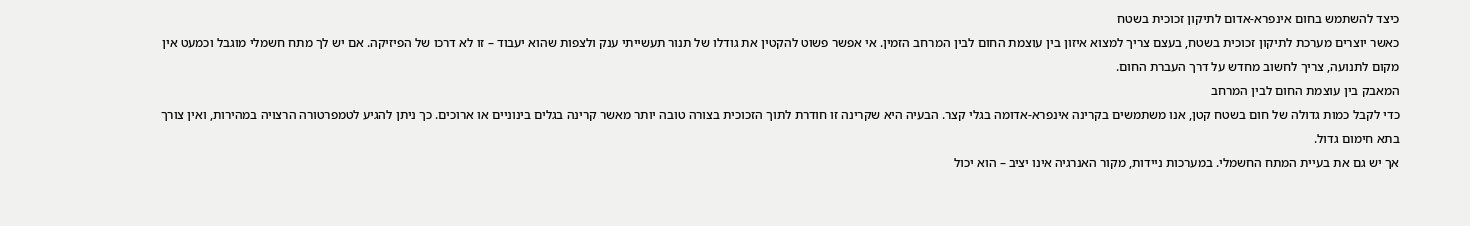כיצד להשתמש בחום אינפרא-אדום לתיקון זכוכית בשטח
כאשר יוצרים מערכת לתיקון זכוכית בשטח, בעצם צריך למצוא איזון בין עוצמת החום לבין המרחב הזמין. אי אפשר פשוט להקטין את גודלו של תנור תעשייתי ענק ולצפות שהוא יעבוד – זו לא דרכו של הפיזיקה. אם יש לך מתח חשמלי מוגבל וכמעט אין מקום לתנועה, צריך לחשוב מחדש על דרך העברת החום.
המאבק בין עוצמת החום לבין המרחב
כדי לקבל כמות גדולה של חום בשטח קטן, אנו משתמשים בקרינה אינפרא-אדומה בגלי קצר. הבעיה היא שקרינה זו חודרת לתוך הזכוכית בצורה טובה יותר מאשר קרינה בגלים בינוניים או ארוכים. כך ניתן להגיע לטמפרטורה הרצויה במהירות, ואין צורך בתא חימום גדול.
אך יש גם את בעיית המתח החשמלי. במערכות ניידות, מקור האנרגיה אינו יציב – הוא יכול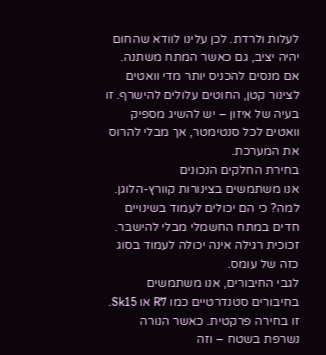לעלות ולרדת. לכן עלינו לוודא שהחום יהיה יציב, גם כאשר המתח משתנה. אם מנסים להכניס יותר מדי וואטים לצינור קטן, החוטים עלולים להישרף. זו בעיה של איזון – יש להשיג מספיק וואטים לכל סנטימטר, אך מבלי להרוס את המערכת.
בחירת החלקים הנכונים
אנו משתמשים בצינורות קוורץ-הלוגן. למה? כי הם יכולים לעמוד בשינויים חדים במתח החשמלי מבלי להישבר. זכוכית רגילה אינה יכולה לעמוד בסוג כזה של עומס.
לגבי החיבורים, אנו משתמשים בחיבורים סטנדרטיים כמו R7 או Sk15. זו בחירה פרקטית. כאשר הנורה נשרפת בשטח – וזה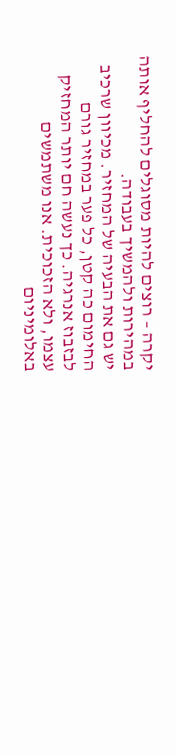יקרה – רוצים להיות מסוגלים להחליף אותה במהירות ולהמשיך בעבודה.
יש גם את הבעיה של המחזיר. מכיוון שרכיב החימום כה קטן, כל פער במחזיר גורם לבזבוז אנרגיה. כך נעשה חם יותר המחזיק עצמו, ולא הזכוכית. אנו משתמשים באלומיניום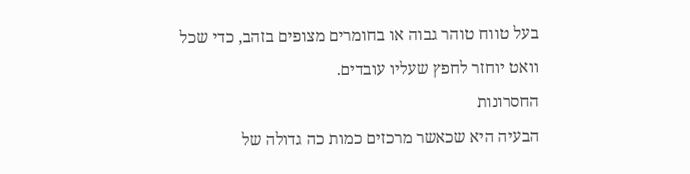בעל טווח טוהר גבוה או בחומרים מצופים בזהב, כדי שכל וואט יוחזר לחפץ שעליו עובדים.
החסרונות
הבעיה היא שכאשר מרכזים כמות כה גדולה של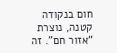חום בנקודה קטנה, נוצרת “אזור חם”. זה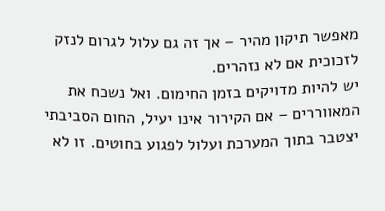מאפשר תיקון מהיר – אך זה גם עלול לגרום לנזק לזכוכית אם לא נזהרים.
יש להיות מדויקים בזמן החימום. ואל נשכח את המאווררים – אם הקירור אינו יעיל, החום הסביבתי יצטבר בתוך המערכת ועלול לפגוע בחוטים. זו לא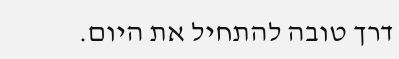דרך טובה להתחיל את היום.